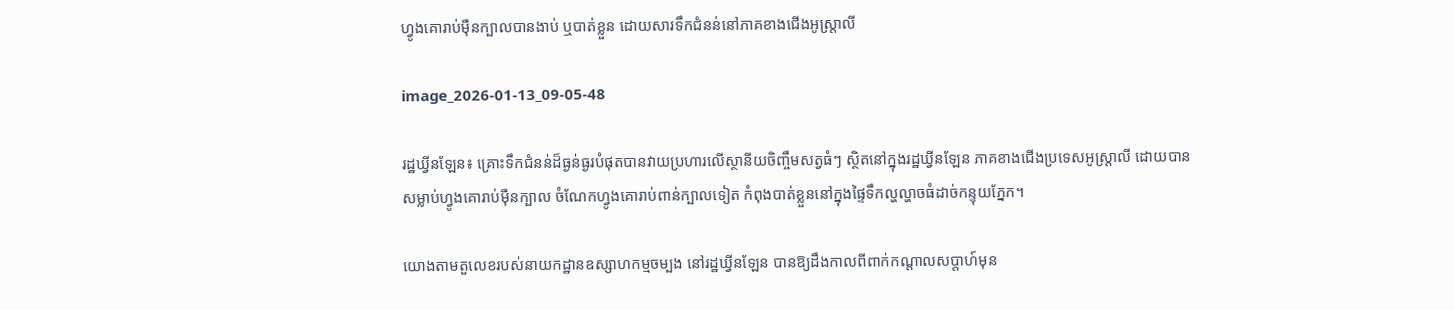ហ្វូងគោរាប់ម៉ឺនក្បាលបានងាប់ ឬបាត់ខ្លួន ដោយសារទឹកជំនន់នៅភាគខាងជើងអូស្ត្រាលី

image_2026-01-13_09-05-48

រដ្ឋឃ្វីនឡែន៖ គ្រោះទឹកជំនន់ដ៏ធ្ងន់ធ្ងរបំផុតបានវាយប្រហារលើស្ថានីយចិញ្ចឹមសត្វធំៗ ស្ថិតនៅក្នុងរដ្ឋឃ្វីនឡែន ភាគខាងជើងប្រទេសអូស្ត្រាលី ដោយបានសម្លាប់ហ្វូងគោរាប់ម៉ឺនក្បាល ចំណែកហ្វូងគោរាប់ពាន់ក្បាលទៀត កំពុងបាត់ខ្លួននៅក្នុងផ្ទៃទឹកល្ហល្ហាចធំដាច់កន្ទុយភ្នែក។

យោងតាមតួលេខរបស់នាយកដ្ឋានឧស្សាហកម្មចម្បង នៅរដ្ឋឃ្វីនឡែន បានឱ្យដឹងកាលពីពាក់កណ្តាលសប្តាហ៍មុន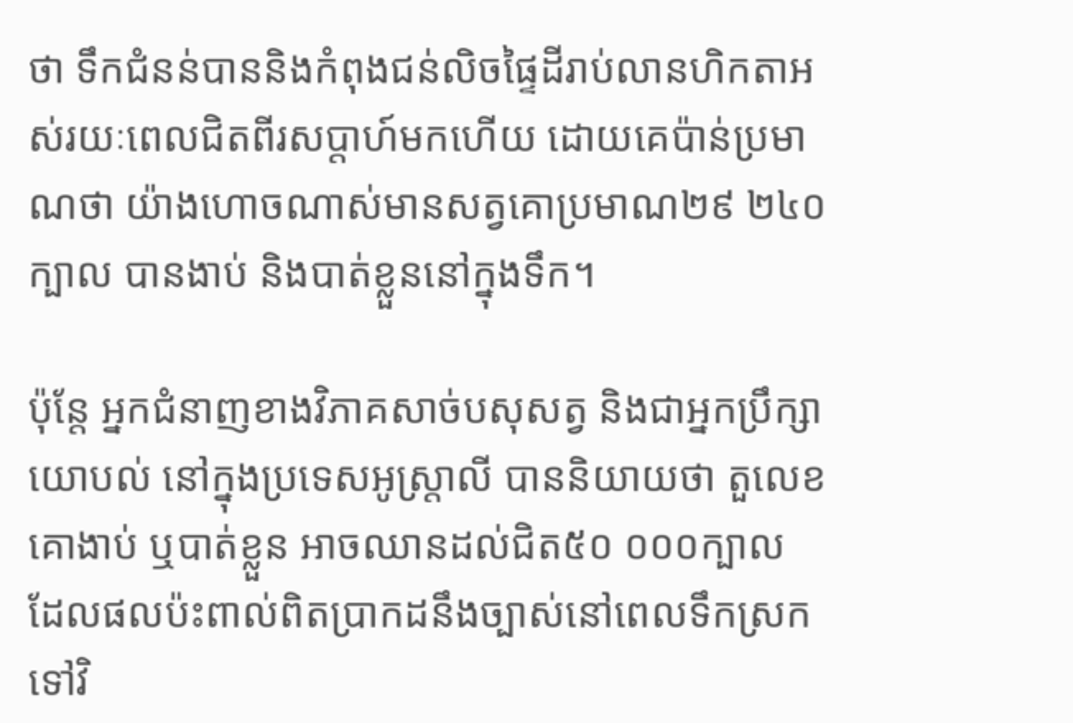ថា ទឹកជំនន់បាននិងកំពុងជន់លិចផ្ទៃដីរាប់លានហិកតាអស់រយៈពេលជិតពីរសប្តាហ៍មកហើយ ដោយគេប៉ាន់ប្រមាណថា យ៉ាងហោចណាស់មានសត្វគោប្រមាណ២៩ ២៤០ក្បាល បានងាប់ និងបាត់ខ្លួននៅក្នុងទឹក។

ប៉ុន្តែ អ្នកជំនាញខាងវិភាគសាច់បសុសត្វ និងជាអ្នកប្រឹក្សាយោបល់ នៅក្នុងប្រទេសអូស្ត្រាលី បាននិយាយថា តួលេខគោងាប់ ឬបាត់ខ្លួន អាចឈានដល់ជិត៥០ ០០០ក្បាល ដែលផលប៉ះពាល់ពិតប្រាកដនឹងច្បាស់នៅពេលទឹកស្រកទៅវិ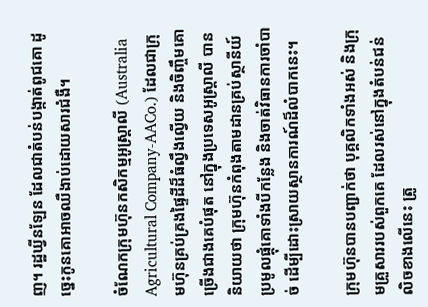ញ។ រដ្ឋឃ្វីនឡែន ដែលជាតំបន់បង្កាត់ពូជគោ ដូច្នេះកូនគោអាចឈឺងាប់ដោយសារជំងឺ។

ចំណែកក្រុមហ៊ុនកសិកម្មអូស្ត្រាលី (Australia Agricultural Company-AACo.) ដែលជាក្រុមហ៊ុនគ្រប់គ្រងផ្ទៃដីដ៏ធំល្វឹងល្វើយ និងចិញ្ចឹមគោច្រើងជាងគេបំផុត នៅក្នុងប្រទេសអូស្ត្រាលី បាននិយាយថា ក្រុមហ៊ុនកំពុងតាមដានគ្រប់ស្ថានីយ៍ប្រមូលផ្តុំគោទាំងបីកន្លែង និងចាត់វិធានការចាំបាច់ ដើម្បីដោះស្រាយស្ថានការណ៍ដ៏លំបាកនេះ។

ក្រុមហ៊ុនបានបញ្ជាក់ថា បុគ្គលិកទាំងអស់ និងក្រុមគ្រួសាររបស់ពួកគេ ដែលរស់នៅក្នុងតំបន់ជន់លិចខាងលើនេះ ត្រូ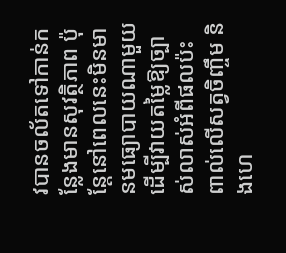វបានចល័តទៅកាន់កន្លែងមានសុវត្ថិភាព ប៉ុន្តែនៅពេលនេះមិនមានមធ្យោបាយណាមួយ ដើម្បីវាយតម្លៃឱ្យច្បាស់លាស់អំពីផលប៉ះពាល់លើសត្វចិញ្ចឹម និងហេ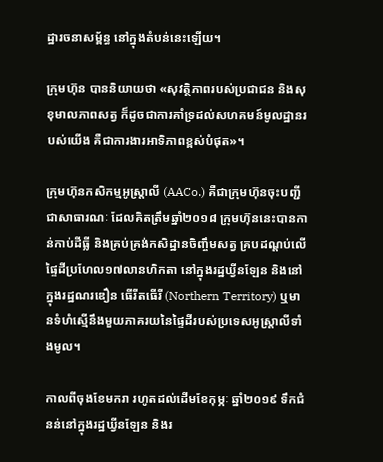ដ្ឋារចនាសម្ព័ន្ធ នៅក្នុងតំបន់នេះឡើយ។

ក្រុមហ៊ុន បាននិយាយថា «សុវត្ថិភាពរបស់ប្រជាជន និងសុខុមាលភាពសត្វ ក៏ដូចជាការគាំទ្រដល់សហគមន៍មូលដ្ឋានរបស់យើង គឺជាការងារអាទិភាពខ្ពស់បំផុត»។

ក្រុមហ៊ុនកសិកម្មអូស្ត្រាលី (AACo.) គឺជាក្រុមហ៊ុនចុះបញ្ជីជាសាធារណៈ ដែលគិតត្រឹមឆ្នាំ២០១៨ ក្រុមហ៊ុននេះបានកាន់កាប់ដីធ្លី និងគ្រប់គ្រង់កសិដ្ឋានចិញ្ចឹមសត្វ គ្របដណ្តប់លើផ្ទៃដីប្រហែល១៧លានហិកតា នៅក្នុងរដ្ឋឃ្វីនឡែន និងនៅក្នុងរដ្ឋណរឌឿន ធើរីតធើរី (Northern Territory) ឬមានទំហំស្មើនឹងមួយភាគរយនៃផ្ទៃដីរបស់ប្រទេសអូស្ត្រាលីទាំងមូល។

កាលពីចុងខែមករា រហូតដល់ដើមខែកុម្ភៈ ឆ្នាំ២០១៩ ទឹកជំនន់នៅក្នុងរដ្ឋឃ្វីនឡែន និងរ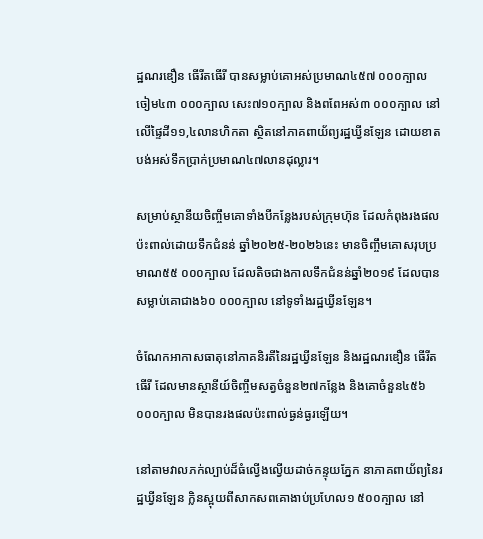ដ្ឋណរឌឿន ធើរីតធើរី បានសម្លាប់គោអស់ប្រមាណ៤៥៧ ០០០ក្បាល ចៀម៤៣ ០០០ក្បាល សេះ៧១០ក្បាល និងពពែអស់៣ ០០០ក្បាល នៅលើផ្ទៃដី១១,៤លានហិកតា ស្ថិតនៅភាគពាយ័ព្យរដ្ឋឃ្វីនឡែន ដោយខាតបង់អស់ទឹកប្រាក់ប្រមាណ៤៧លានដុល្លារ។

សម្រាប់ស្ថានីយចិញ្ចឹមគោទាំងបីកន្លែងរបស់ក្រុមហ៊ុន ដែលកំពុងរងផលប៉ះពាល់ដោយទឹកជំនន់ ឆ្នាំ២០២៥-២០២៦នេះ មានចិញ្ចឹមគោសរុបប្រមាណ៥៥ ០០០ក្បាល ដែលតិចជាងកាលទឹកជំនន់ឆ្នាំ២០១៩ ដែលបានសម្លាប់គោជាង៦០ ០០០ក្បាល នៅទូទាំងរដ្ឋឃ្វីនឡែន។

ចំណែកអាកាសធាតុនៅភាគនិរតីនៃរដ្ឋឃ្វីនឡែន និងរដ្ឋណរឌឿន ធើរីតធើរី ដែលមានស្ថានីយ៍ចិញ្ចឹមសត្វចំនួន២៧កន្លែង និងគោចំនួន៤៥៦ ០០០ក្បាល មិនបានរងផលប៉ះពាល់ធ្ងន់ធ្ងរឡើយ។

នៅតាមវាលភក់ល្បាប់ដ៏ធំល្វើងល្វើយដាច់កន្ទុយភ្នែក នាភាគពាយ័ព្យនៃរដ្ឋឃ្វីនឡែន ក្លិនស្អុយពីសាកសពគោងាប់ប្រហែល១ ៥០០ក្បាល នៅ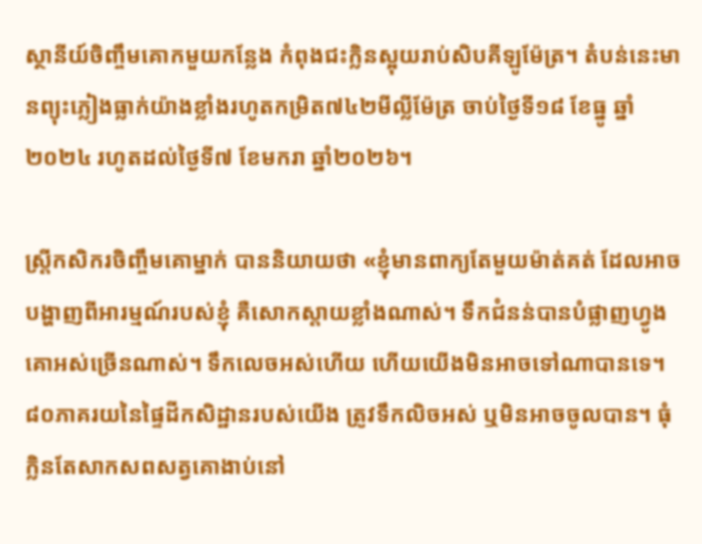ស្ថានីយ៍ចិញ្ចឹមគោកមួយកន្លែង កំពុងជះក្លិនស្អុយរាប់សិបគីឡូម៉ែត្រ។ តំបន់នេះមានព្យុះភ្លៀងធ្លាក់យ៉ាងខ្លាំងរហូតកម្រិត៧៤២មីល្លីម៉ែត្រ ចាប់ថ្ងៃទី១៨ ខែធ្នូ ឆ្នាំ២០២៤ រហូតដល់ថ្ងៃទី៧ ខែមករា ឆ្នាំ២០២៦។

ស្ត្រីកសិករចិញ្ចឹមគោម្នាក់ បាននិយាយថា «ខ្ញុំមានពាក្យតែមួយម៉ាត់គត់ ដែលអាចបង្ហាញពីអារម្មណ៍របស់ខ្ញុំ គឺសោកស្តាយខ្លាំងណាស់។ ទឹកជំនន់បានបំផ្លាញហ្វូងគោអស់ច្រើនណាស់។ ទឹកលេចអស់ហើយ ហើយយើងមិនអាចទៅណាបានទេ។ ៨០ភាគរយនៃផ្ទៃដីកសិដ្ឋានរបស់យើង ត្រូវទឹកលិចអស់ ឬមិនអាចចូលបាន។ ធុំក្លិនតែសាកសពសត្វគោងាប់នៅ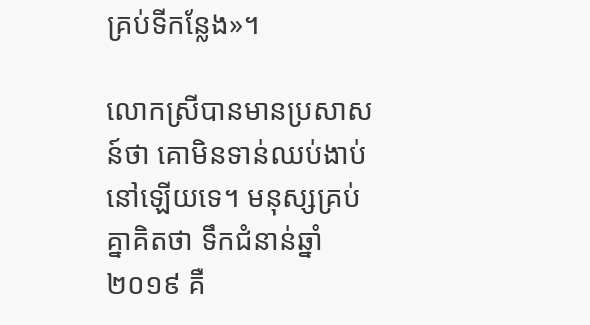គ្រប់ទីកន្លែង»។

លោកស្រីបានមានប្រសាសន៍ថា គោមិនទាន់ឈប់ងាប់នៅឡើយទេ។ មនុស្សគ្រប់គ្នាគិតថា ទឹកជំនាន់ឆ្នាំ២០១៩ គឺ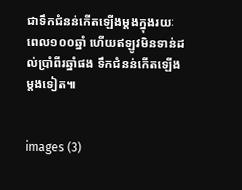ជាទឹកជំនន់កើតឡើងម្តងក្នុងរយៈពេល១០០ឆ្នាំ ហើយឥឡូវមិនទាន់ដល់ប្រាំពីរឆ្នាំផង ទឹកជំនន់កើតឡើងម្តងទៀត៕


images (3)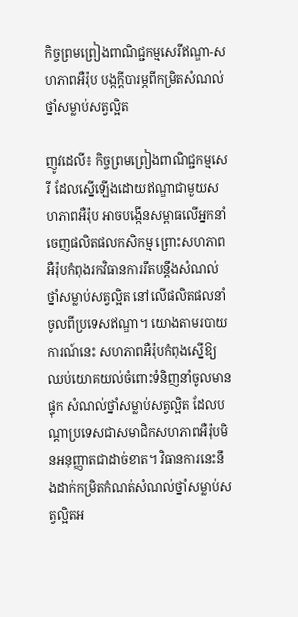កិច្ចព្រមព្រៀងពាណិជ្ជកម្មសេរីឥណ្ឌា-សហភាពអឺរ៉ុប បង្កក្តីបារម្ភពីកម្រិតសំណល់ថ្នាំសម្លាប់សត្វល្អិត

ញូវដេលី៖ កិច្ចព្រមព្រៀងពាណិជ្ជកម្មសេរី ដែលស្នើឡើងដោយឥណ្ឌាជាមួយសហភាពអឺរ៉ុប អាចបង្កើនសម្ពាធលើអ្នកនាំចេញផលិតផលកសិកម្ម ព្រោះសហភាពអឺរ៉ុបកំពុងរកវិធានការរឹតបន្តឹងសំណល់ថ្នាំសម្លាប់សត្វល្អិត នៅលើផលិតផលនាំចូលពីប្រទេសឥណ្ឌា។ យោងតាមរបាយការណ៍នេះ សហភាពអឺរ៉ុបកំពុងស្នើឱ្យឈប់យោគយល់ចំពោះទំនិញនាំចូលមានផ្ទុក សំណល់ថ្នាំសម្លាប់សត្វល្អិត ដែលបណ្តាប្រទេសជាសមាជិកសហភាពអឺរ៉ុបមិនអនុញ្ញាតជាដាច់ខាត។ វិធានការនេះនឹងដាក់កម្រិតកំណត់សំណល់ថ្នាំសម្លាប់សត្វល្អិតអ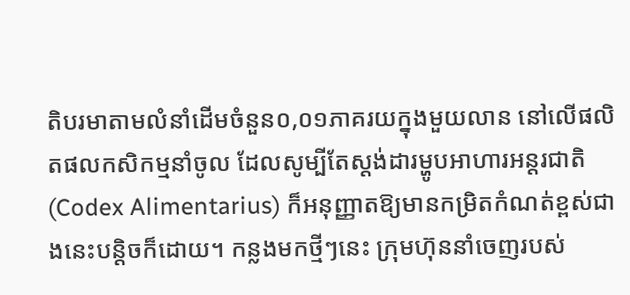តិបរមាតាមលំនាំដើមចំនួន០,០១ភាគរយក្នុងមួយលាន នៅលើផលិតផលកសិកម្មនាំចូល ដែលសូម្បីតែស្តង់ដារម្ហូបអាហារអន្តរជាតិ (Codex Alimentarius) ក៏អនុញ្ញាតឱ្យមានកម្រិតកំណត់ខ្ពស់ជាងនេះបន្តិចក៏ដោយ។ កន្លងមកថ្មីៗនេះ ក្រុមហ៊ុននាំចេញរបស់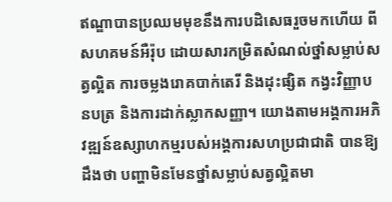ឥណ្ឌាបានប្រឈមមុខនឹងការបដិសេធរួចមកហើយ ពីសហគមន៍អឺរ៉ុប ដោយសារកម្រិតសំណល់ថ្នាំសម្លាប់សត្វល្អិត ការចម្លងរោគបាក់តេរី និងដុះផ្សិត កង្វះវិញ្ញាបនបត្រ និងការដាក់ស្លាកសញ្ញា។ យោងតាមអង្គការអភិវឌ្ឍន៍ឧស្សាហកម្មរបស់អង្គការសហប្រជាជាតិ បានឱ្យដឹងថា បញ្ហាមិនមែនថ្នាំសម្លាប់សត្វល្អិតមា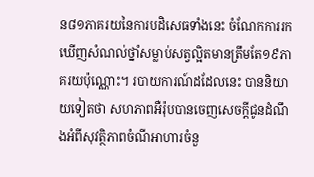ន៨១ភាគរយនៃការបដិសេធទាំងនេះ ចំណែកការរកឃើញសំណល់ថ្នាំសម្លាប់សត្វល្អិតមានត្រឹមតែ១៩ភាគរយប៉ុណ្ណោះ។ របាយការណ៍ដដែលនេះ បាននិយាយទៀតថា សហភាពអឺរ៉ុបបានចេញសេចក្តីជូនដំណឹងអំពីសុវត្ថិភាពចំណីអាហារចំនួ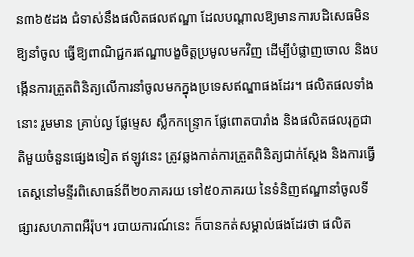ន៣៦៥ដង ជំទាស់នឹងផលិតផលឥណ្ឌា ដែលបណ្តាលឱ្យមានការបដិសេធមិនឱ្យនាំចូល ធ្វើឱ្យពាណិជ្ជករឥណ្ឌាបង្ខចិត្តប្រមូលមកវិញ ដើម្បីបំផ្លាញចោល និងបង្កើនការត្រួតពិនិត្យលើការនាំចូលមកក្នុងប្រទេសឥណ្ឌាផងដែរ។ ផលិតផលទាំងនោះ រួមមាន គ្រាប់ល្ង ផ្លែម្ទេស ស្លឹកកន្ទ្រោក ផ្លែពោតបារាំង និងផលិតផលរុក្ខជាតិមួយចំនួនផ្សេងទៀត ឥឡូវនេះ ត្រូវឆ្លងកាត់ការត្រួតពិនិត្យជាក់ស្តែង និងការធ្វើតេស្តនៅមន្ទីរពិសោធន៍ពី២០ភាគរយ ទៅ៥០ភាគរយ នៃទំនិញឥណ្ឌានាំចូលទីផ្សារសហភាពអឺរ៉ុប។ របាយការណ៍នេះ ក៏បានកត់សម្គាល់ផងដែរថា ផលិត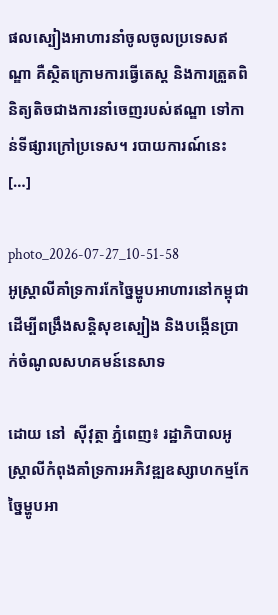ផលស្បៀងអាហារនាំចូលចូលប្រទេសឥណ្ឌា គឺស្ថិតក្រោមការធ្វើតេស្ត និងការត្រួតពិនិត្យតិចជាងការនាំចេញរបស់ឥណ្ឌា ទៅកាន់ទីផ្សារក្រៅប្រទេស។ របាយការណ៍នេះ […]

photo_2026-07-27_10-51-58
អូស្ត្រាលីគាំទ្រការកែច្នៃម្ហូបអាហារនៅកម្ពុជា ដើម្បីពង្រឹងសន្តិសុខស្បៀង និងបង្កើនប្រាក់ចំណូលសហគមន៍នេសាទ

ដោយ នៅ  ស៊ីវុត្ថា ភ្នំពេញ៖ រដ្ឋាភិបាលអូស្ត្រាលីកំពុងគាំទ្រការអភិវឌ្ឍឧស្សាហកម្មកែច្នៃម្ហូបអា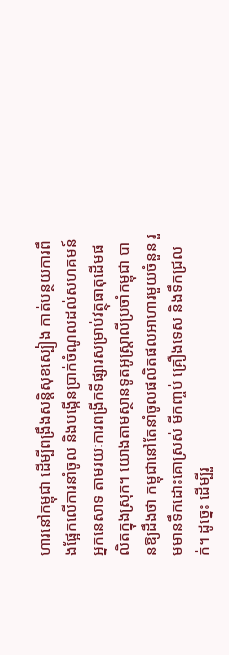ហារនៅកម្ពុជា ដើម្បីពង្រឹងសន្តិសុខស្បៀង កាត់បន្ថយការពឹងផ្អែកលើការនាំចូល និងបង្កើនប្រាក់ចំណូលដល់សហគមន៍អ្នកនេសាទ តាមរយៈការពង្រីកទីផ្សារសម្រាប់វត្ថុធាតុដើមផលិតក្នុងស្រុក។ យោងតាមស្ថានទូតអូស្ត្រាលីប្រចាំកម្ពុជា បានឱ្យដឹងថា កម្ពុជានៅតែនាំចូលផលិតផលអាហារមួយចំនួន រួមមានទឹកដោះគោស្រស់ មីកញ្ចប់ គ្រឿងទេស និងទឹកជ្រលក់។ ដូច្នេះ ដើម្បីរួ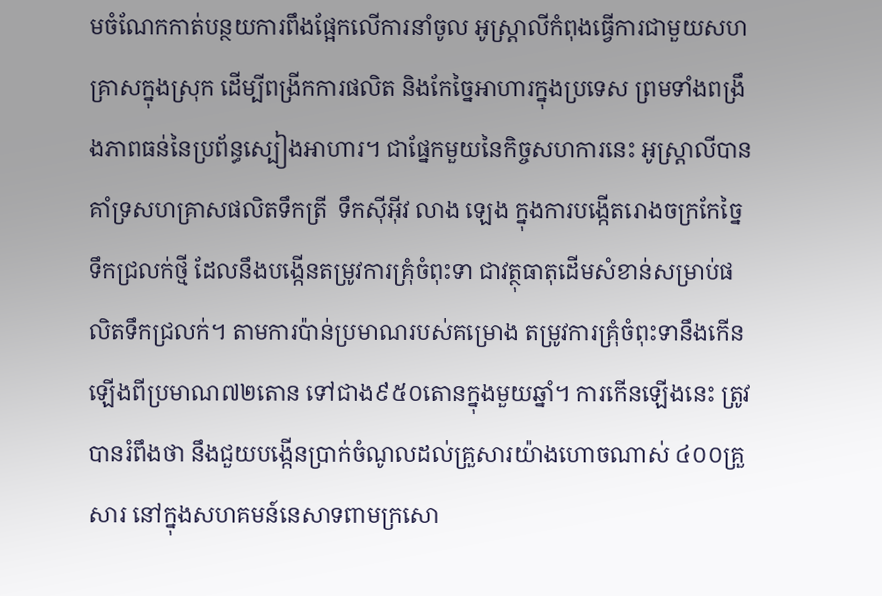មចំណែកកាត់បន្ថយការពឹងផ្អែកលើការនាំចូល អូស្ត្រាលីកំពុងធ្វើការជាមួយសហគ្រាសក្នុងស្រុក ដើម្បីពង្រីកការផលិត និងកែច្នៃអាហារក្នុងប្រទេស ព្រមទាំងពង្រឹងភាពធន់នៃប្រព័ន្ធស្បៀងអាហារ។ ជាផ្នែកមួយនៃកិច្ចសហការនេះ អូស្ត្រាលីបានគាំទ្រសហគ្រាសផលិតទឹកត្រី  ទឹកស៊ីអ៊ីវ លាង ឡេង ក្នុងការបង្កើតរោងចក្រកែច្នៃទឹកជ្រលក់ថ្មី ដែលនឹងបង្កើនតម្រូវការគ្រុំចំពុះទា ជាវត្ថុធាតុដើមសំខាន់សម្រាប់ផលិតទឹកជ្រលក់។ តាមការប៉ាន់ប្រមាណរបស់គម្រោង តម្រូវការគ្រុំចំពុះទានឹងកើនឡើងពីប្រមាណ៧២តោន ទៅជាង៩៥០តោនក្នុងមួយឆ្នាំ។ ការកើនឡើងនេះ ត្រូវបានរំពឹងថា នឹងជួយបង្កើនប្រាក់ចំណូលដល់គ្រួសារយ៉ាងហោចណាស់ ៤០០គ្រួសារ នៅក្នុងសហគមន៍នេសាទពាមក្រសោ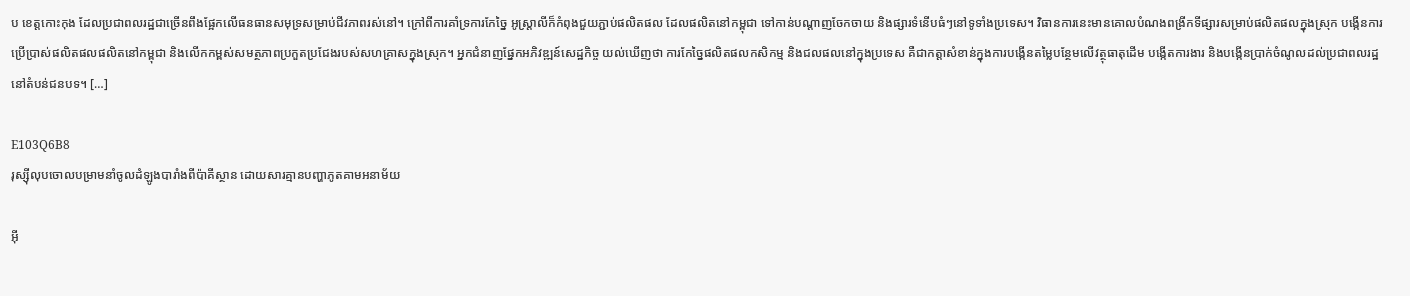ប ខេត្តកោះកុង ដែលប្រជាពលរដ្ឋជាច្រើនពឹងផ្អែកលើធនធានសមុទ្រសម្រាប់ជីវភាពរស់នៅ។ ក្រៅពីការគាំទ្រការកែច្នៃ អូស្ត្រាលីក៏កំពុងជួយភ្ជាប់ផលិតផល ដែលផលិតនៅកម្ពុជា ទៅកាន់បណ្តាញចែកចាយ និងផ្សារទំនើបធំៗនៅទូទាំងប្រទេស។ វិធានការនេះមានគោលបំណងពង្រីកទីផ្សារសម្រាប់ផលិតផលក្នុងស្រុក បង្កើនការប្រើប្រាស់ផលិតផលផលិតនៅកម្ពុជា និងលើកកម្ពស់សមត្ថភាពប្រកួតប្រជែងរបស់សហគ្រាសក្នុងស្រុក។ អ្នកជំនាញផ្នែកអភិវឌ្ឍន៍សេដ្ឋកិច្ច យល់ឃើញថា ការកែច្នៃផលិតផលកសិកម្ម និងជលផលនៅក្នុងប្រទេស គឺជាកត្តាសំខាន់ក្នុងការបង្កើនតម្លៃបន្ថែមលើវត្ថុធាតុដើម បង្កើតការងារ និងបង្កើនប្រាក់ចំណូលដល់ប្រជាពលរដ្ឋនៅតំបន់ជនបទ។ […]

E103Q6B8
រុស្ស៊ីលុបចោលបម្រាមនាំចូលដំឡូងបារាំងពីប៉ាគីស្ថាន ដោយសារគ្មានបញ្ហាភូតគាមអនាម័យ

អ៊ី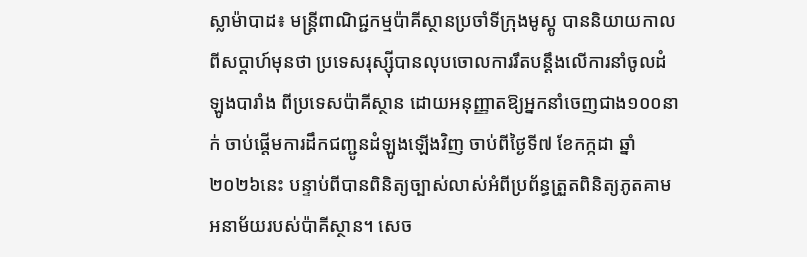ស្លាម៉ាបាដ៖ មន្ត្រីពាណិជ្ជកម្មប៉ាគីស្ថានប្រចាំទីក្រុងមូស្គូ បាននិយាយកាលពីសប្តាហ៍មុនថា ប្រទេសរុស្ស៊ីបានលុបចោលការរឹតបន្តឹងលើការនាំចូលដំឡូងបារាំង ពីប្រទេសប៉ាគីស្ថាន ដោយអនុញ្ញាតឱ្យអ្នកនាំចេញជាង១០០នាក់ ចាប់ផ្តើមការដឹកជញ្ជូនដំឡូងឡើងវិញ ចាប់ពីថ្ងៃទី៧ ខែកក្កដា ឆ្នាំ២០២៦នេះ បន្ទាប់ពីបានពិនិត្យច្បាស់លាស់អំពីប្រព័ន្ធត្រួតពិនិត្យភូតគាមអនាម័យរបស់ប៉ាគីស្ថាន។ សេច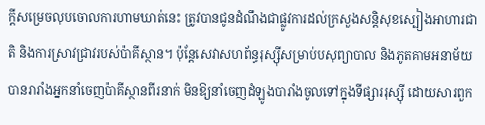ក្តីសម្រេចលុបចោលការហាមឃាត់នេះ ត្រូវបានជូនដំណឹងជាផ្លូវការដល់ក្រសួងសន្តិសុខស្បៀងអាហារជាតិ និងការស្រាវជ្រាវរបស់ប៉ាគីស្ថាន។ ប៉ុន្តែសេវាសហព័ន្ធរុស្ស៊ីសម្រាប់បសុព្យាបាល និងភូតគាមអនាម័យ បានរារាំងអ្នកនាំចេញប៉ាគីស្ថានពីរនាក់ មិនឱ្យនាំចេញដំឡូងបារាំងចូលទៅក្នុងទីផ្សាររុស្ស៊ី ដោយសារពួក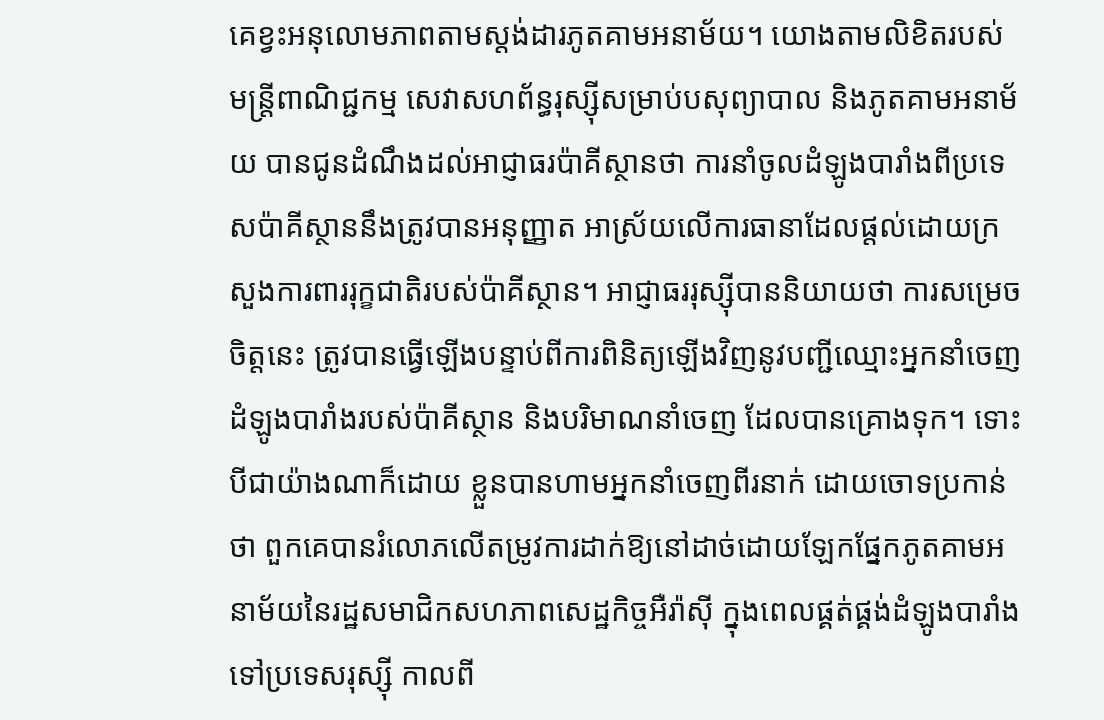គេខ្វះអនុលោមភាពតាមស្តង់ដារភូតគាមអនាម័យ។ យោងតាមលិខិតរបស់មន្ត្រីពាណិជ្ជកម្ម សេវាសហព័ន្ធរុស្ស៊ីសម្រាប់បសុព្យាបាល និងភូតគាមអនាម័យ បានជូនដំណឹងដល់អាជ្ញាធរប៉ាគីស្ថានថា ការនាំចូលដំឡូងបារាំងពីប្រទេសប៉ាគីស្ថាននឹងត្រូវបានអនុញ្ញាត អាស្រ័យលើការធានាដែលផ្តល់ដោយក្រសួងការពាររុក្ខជាតិរបស់ប៉ាគីស្ថាន។ អាជ្ញាធររុស្ស៊ីបាននិយាយថា ការសម្រេចចិត្តនេះ ត្រូវបានធ្វើឡើងបន្ទាប់ពីការពិនិត្យឡើងវិញនូវបញ្ជីឈ្មោះអ្នកនាំចេញដំឡូងបារាំងរបស់ប៉ាគីស្ថាន និងបរិមាណនាំចេញ ដែលបានគ្រោងទុក។ ទោះបីជាយ៉ាងណាក៏ដោយ ខ្លួនបានហាមអ្នកនាំចេញពីរនាក់ ដោយចោទប្រកាន់ថា ពួកគេបានរំលោភលើតម្រូវការដាក់ឱ្យនៅដាច់ដោយឡែកផ្នែកភូតគាមអនាម័យនៃរដ្ឋសមាជិកសហភាពសេដ្ឋកិច្ចអឺរ៉ាស៊ី ក្នុងពេលផ្គត់ផ្គង់ដំឡូងបារាំងទៅប្រទេសរុស្ស៊ី កាលពី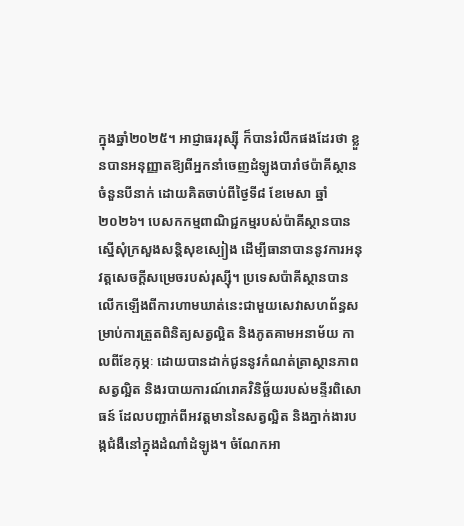ក្នុងឆ្នាំ២០២៥។ អាជ្ញាធររុស្ស៊ី ក៏បានរំលឹកផងដែរថា ខ្លួនបានអនុញ្ញាតឱ្យពីអ្នកនាំចេញដំឡូងបារាំថប៉ាគីស្ថានចំនួនបីនាក់ ដោយគិតចាប់ពីថ្ងៃទី៨ ខែមេសា ឆ្នាំ២០២៦។ បេសកកម្មពាណិជ្ជកម្មរបស់ប៉ាគីស្ថានបានស្នើសុំក្រសួងសន្តិសុខស្បៀង ដើម្បីធានាបាននូវការអនុវត្តសេចក្តីសម្រេចរបស់រុស្ស៊ី។ ប្រទេសប៉ាគីស្ថានបានលើកឡើងពីការហាមឃាត់នេះជាមួយសេវាសហព័ន្ធសម្រាប់ការត្រួតពិនិត្យសត្វល្អិត និងភូតគាមអនាម័យ កាលពីខែកុម្ភៈ ដោយបានដាក់ជូននូវកំណត់ត្រាស្ថានភាពសត្វល្អិត និងរបាយការណ៍រោគវិនិច្ឆ័យរបស់មន្ទីរពិសោធន៍ ដែលបញ្ជាក់ពីអវត្តមាននៃសត្វល្អិត និងភ្នាក់ងារបង្កជំងឺនៅក្នុងដំណាំដំឡូង។ ចំណែកអា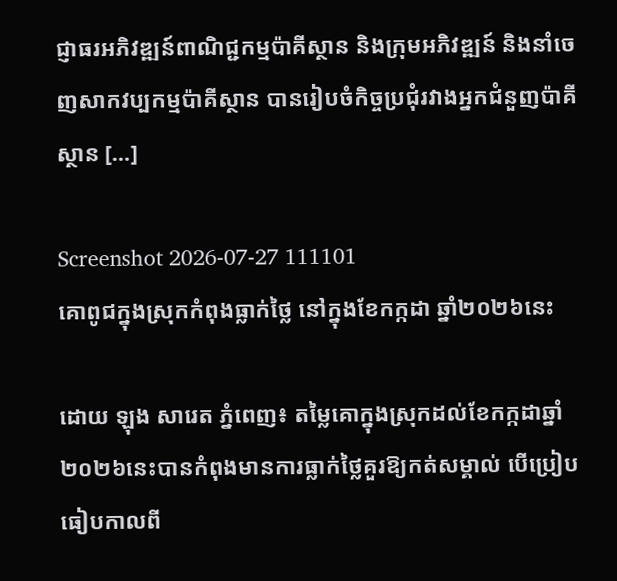ជ្ញាធរអភិវឌ្ឍន៍ពាណិជ្ជកម្មប៉ាគីស្ថាន និងក្រុមអភិវឌ្ឍន៍ និងនាំចេញសាកវប្បកម្មប៉ាគីស្ថាន បានរៀបចំកិច្ចប្រជុំរវាងអ្នកជំនួញប៉ាគីស្ថាន […]

Screenshot 2026-07-27 111101
គោពូជក្នុងស្រុកកំពុងធ្លាក់ថ្លៃ នៅក្នុងខែកក្កដា ឆ្នាំ២០២៦នេះ

ដោយ ឡុង សារេត ភ្នំពេញ៖ តម្លៃគោក្នុងស្រុកដល់ខែកក្កដាឆ្នាំ២០២៦នេះបានកំពុងមានការធ្លាក់ថ្លៃគួរឱ្យកត់សម្គាល់ បើប្រៀបធៀបកាលពី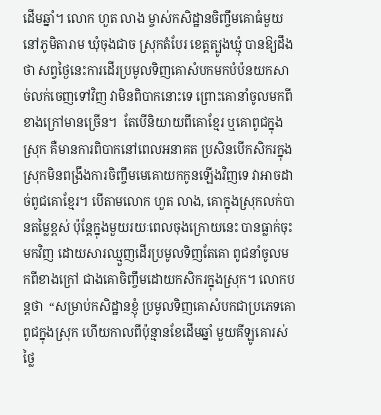ដើមឆ្នាំ។ លោក ហួត លាង ម្ចាស់កសិដ្ឋានចិញ្ចឹមគោធំមួយ នៅភូមិតារាម ឃុំចុងជាច ស្រុកតំបែរ ខេត្តត្បូងឃ្មុំ បានឱ្យដឹងថា សព្វថ្ងៃនេះការដើរប្រមូលទិញគោសំបកមកបំប៉នយកសាច់លក់ចេញទៅវិញ វាមិនពិបាកនោះទេ ព្រោះគោនាំចូលមកពីខាងក្រៅមានច្រើន។  តែបើនិយាយពីគោខ្មែរ ឬគោពូជក្នុងស្រុក គឺមានការពិបាកនៅពេលអនាគត ប្រសិនបើកសិករក្នុងស្រុកមិនពង្រឹងការចិញ្ចឹមមេគោយកកូនឡើងវិញទេ វាអាចដាច់ពូជគោខ្មែរ។ បើតាមលោក ហួត លាង, គោក្នុងស្រុកលក់បានតម្លៃខ្ពស់ ប៉ុន្តែក្នុងមួយរយៈពេលចុងក្រោយនេះ បានធ្លាក់ចុះមកវិញ ដោយសារឈ្មួញដើរប្រមូលទិញតែគោ ពូជនាំចូលមកពីខាងក្រៅ ជាងគោចិញ្ចឹមដោយកសិករក្នុងស្រុក។ លោកបន្តថា  “សម្រាប់កសិដ្ឋានខ្ញុំ ប្រមូលទិញគោសំបកជាប្រភេទគោពូជក្នុងស្រុក ហើយកាលពីប៉ុន្មានខែដើមឆ្នាំ មួយគីឡូគោរស់ថ្លៃ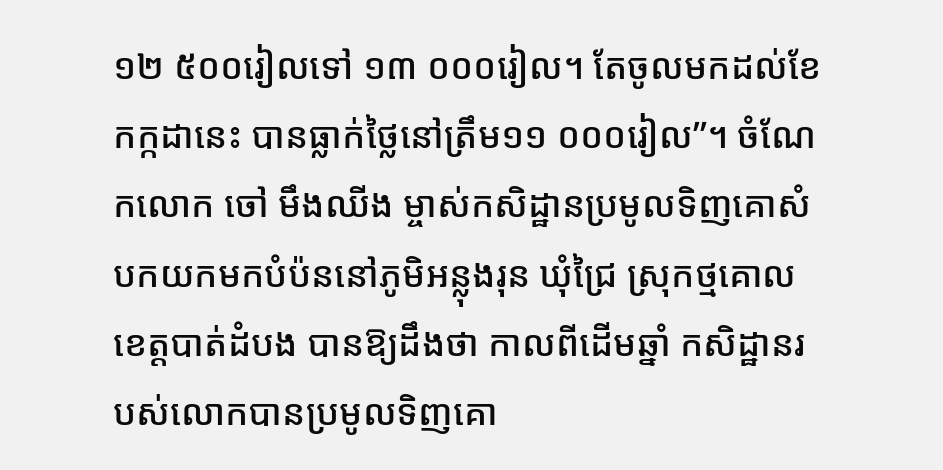១២ ៥០០រៀលទៅ ១៣ ០០០រៀល។ តែចូលមកដល់ខែកក្កដានេះ បានធ្លាក់ថ្លៃនៅត្រឹម១១ ០០០រៀល”។ ចំណែកលោក ចៅ មឹងឈីង ម្ចាស់កសិដ្ឋានប្រមូលទិញគោសំបកយកមកបំប៉ននៅភូមិអន្លុងរុន ឃុំជ្រៃ ស្រុកថ្មគោល ខេត្តបាត់ដំបង បានឱ្យដឹងថា កាលពីដើមឆ្នាំ កសិដ្ឋានរបស់លោកបានប្រមូលទិញគោ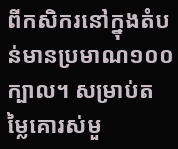ពីកសិករនៅក្នុងតំបន់មានប្រមាណ១០០ក្បាល។ សម្រាប់តម្លៃគោរស់មួ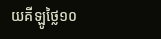យគីឡូថ្លៃ១០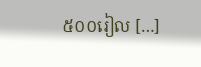៥០០រៀល […]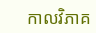កាលវិភាគ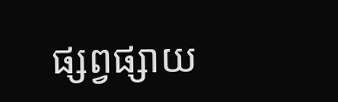ផ្សព្វផ្សាយ